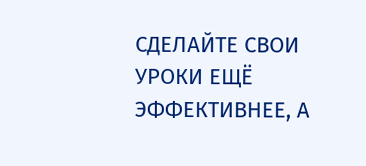СДЕЛАЙТЕ СВОИ УРОКИ ЕЩЁ ЭФФЕКТИВНЕЕ, А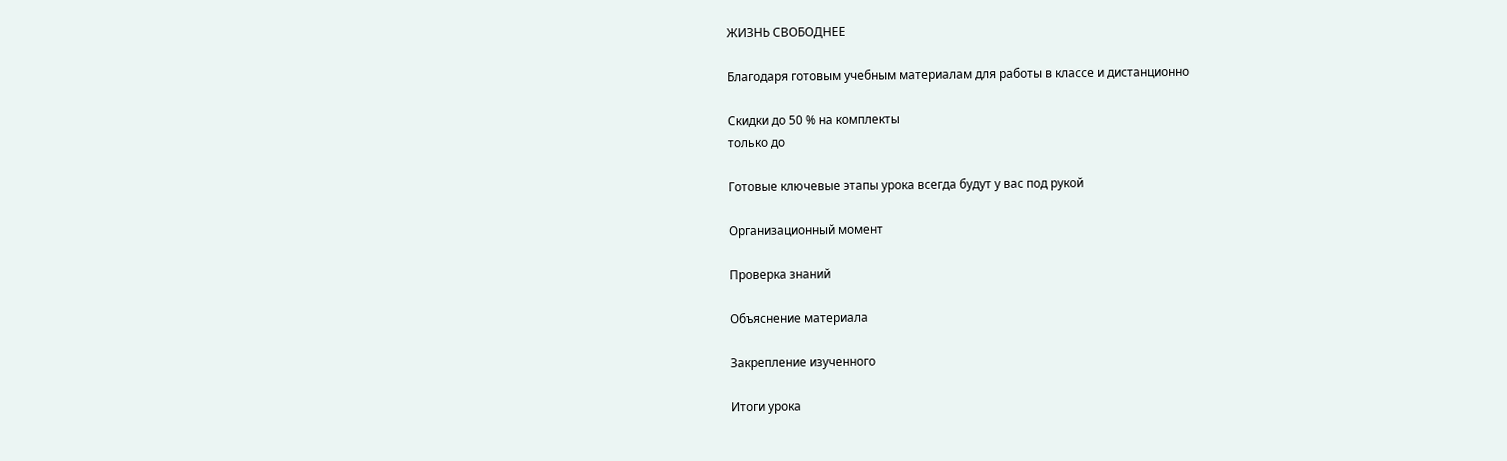ЖИЗНЬ СВОБОДНЕЕ

Благодаря готовым учебным материалам для работы в классе и дистанционно

Скидки до 50 % на комплекты
только до

Готовые ключевые этапы урока всегда будут у вас под рукой

Организационный момент

Проверка знаний

Объяснение материала

Закрепление изученного

Итоги урока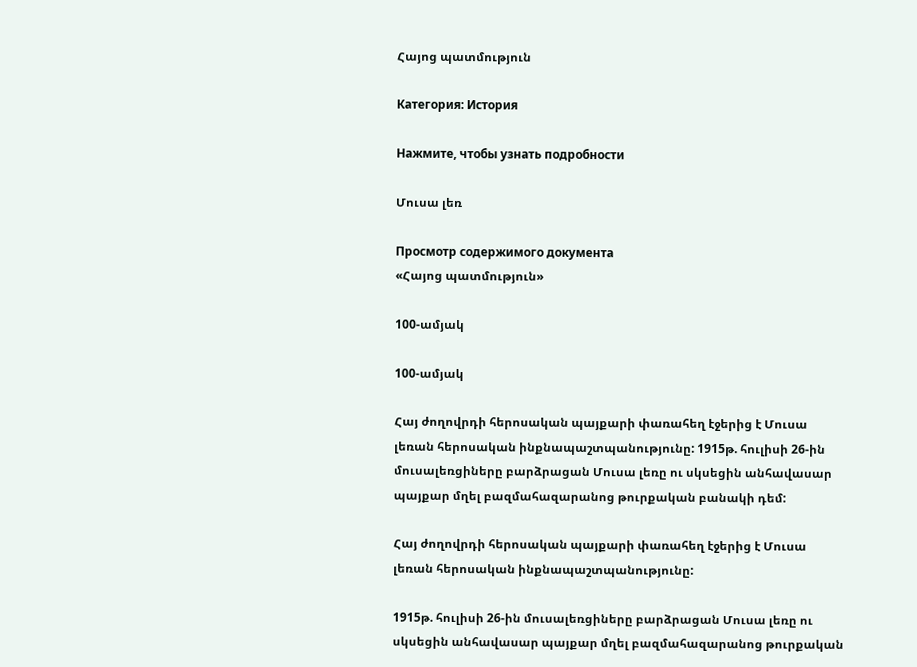Հայոց պատմություն

Категория: История

Нажмите, чтобы узнать подробности

Մուսա լեռ

Просмотр содержимого документа
«Հայոց պատմություն»

100-ամյակ

100-ամյակ

Հայ ժողովրդի հերոսական պայքարի փառահեղ էջերից է Մուսա լեռան հերոսական ինքնապաշտպանությունը: 1915թ. հուլիսի 26-ին մուսալեռցիները բարձրացան Մուսա լեռը ու սկսեցին անհավասար պայքար մղել բազմահազարանոց թուրքական բանակի դեմ:

Հայ ժողովրդի հերոսական պայքարի փառահեղ էջերից է Մուսա լեռան հերոսական ինքնապաշտպանությունը:

1915թ. հուլիսի 26-ին մուսալեռցիները բարձրացան Մուսա լեռը ու սկսեցին անհավասար պայքար մղել բազմահազարանոց թուրքական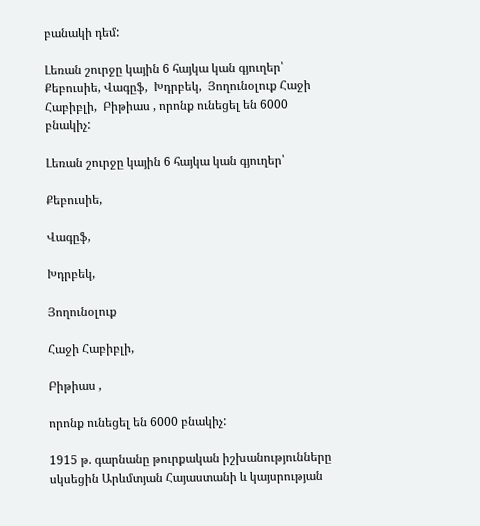բանակի դեմ:

Լեռան շուրջը կային 6 հայկա կան գյուղեր՝ Քեբուսիե, Վագըֆ,  Խդրբեկ,  Յողունօլուք Հաջի Հաբիբլի,  Բիթիաս , որոնք ունեցել են 6000 բնակիչ:

Լեռան շուրջը կային 6 հայկա կան գյուղեր՝

Քեբուսիե,

Վագըֆ,

Խդրբեկ,

Յողունօլուք

Հաջի Հաբիբլի,

Բիթիաս ,

որոնք ունեցել են 6000 բնակիչ:

1915 թ. գարնանը թուրքական իշխանությունները սկսեցին Արևմտյան Հայաստանի և կայսրության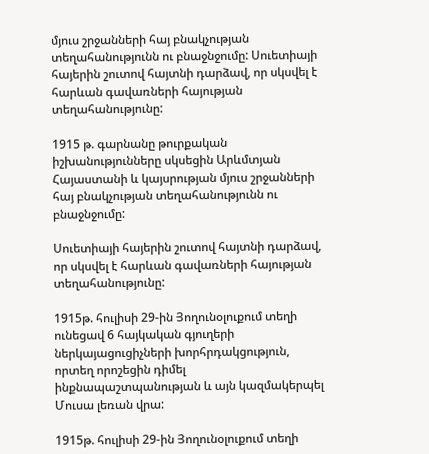մյուս շրջանների հայ բնակչության տեղահանությունն ու բնաջնջումը: Սուետիայի հայերին շուտով հայտնի դարձավ, որ սկսվել է հարևան գավառների հայության տեղահանությունը:

1915 թ. գարնանը թուրքական իշխանությունները սկսեցին Արևմտյան Հայաստանի և կայսրության մյուս շրջանների հայ բնակչության տեղահանությունն ու բնաջնջումը:

Սուետիայի հայերին շուտով հայտնի դարձավ, որ սկսվել է հարևան գավառների հայության տեղահանությունը:

1915թ. հուլիսի 29-ին Յողունօլուքում տեղի ունեցավ 6 հայկական գյուղերի ներկայացուցիչների խորհրդակցություն, որտեղ որոշեցին դիմել ինքնապաշտպանության և այն կազմակերպել Մուսա լեռան վրա:

1915թ. հուլիսի 29-ին Յողունօլուքում տեղի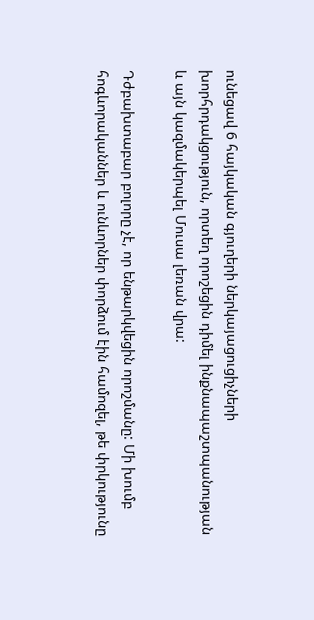ունեցավ 6 հայկական գյուղերի ներկայացուցիչների խորհրդակցություն, որտեղ որոշեցին դիմել ինքնապաշտպանության և այն կազմակերպել Մուսա լեռան վրա:

Դժբախտաբար բոլորը չէ, որ ենթարկվեցին որոշմանը: Մի խումբ հոգևորականներ և ունևորներ փորձում էին համոզել, թե փրկությունը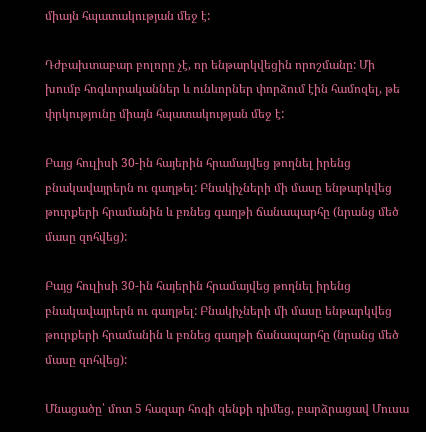միայն հպատակության մեջ է:

Դժբախտաբար բոլորը չէ, որ ենթարկվեցին որոշմանը: Մի խումբ հոգևորականներ և ունևորներ փորձում էին համոզել, թե փրկությունը միայն հպատակության մեջ է:

Բայց հուլիսի 30-ին հայերին հրամայվեց թողնել իրենց բնակավայրերն ու գաղթել: Բնակիչների մի մասը ենթարկվեց թուրքերի հրամանին և բռնեց գաղթի ճանապարհը (նրանց մեծ մասը զոհվեց):

Բայց հուլիսի 30-ին հայերին հրամայվեց թողնել իրենց բնակավայրերն ու գաղթել: Բնակիչների մի մասը ենթարկվեց թուրքերի հրամանին և բռնեց գաղթի ճանապարհը (նրանց մեծ մասը զոհվեց):

Մնացածը՝ մոտ 5 հազար հոգի զենքի դիմեց, բարձրացավ Մուսա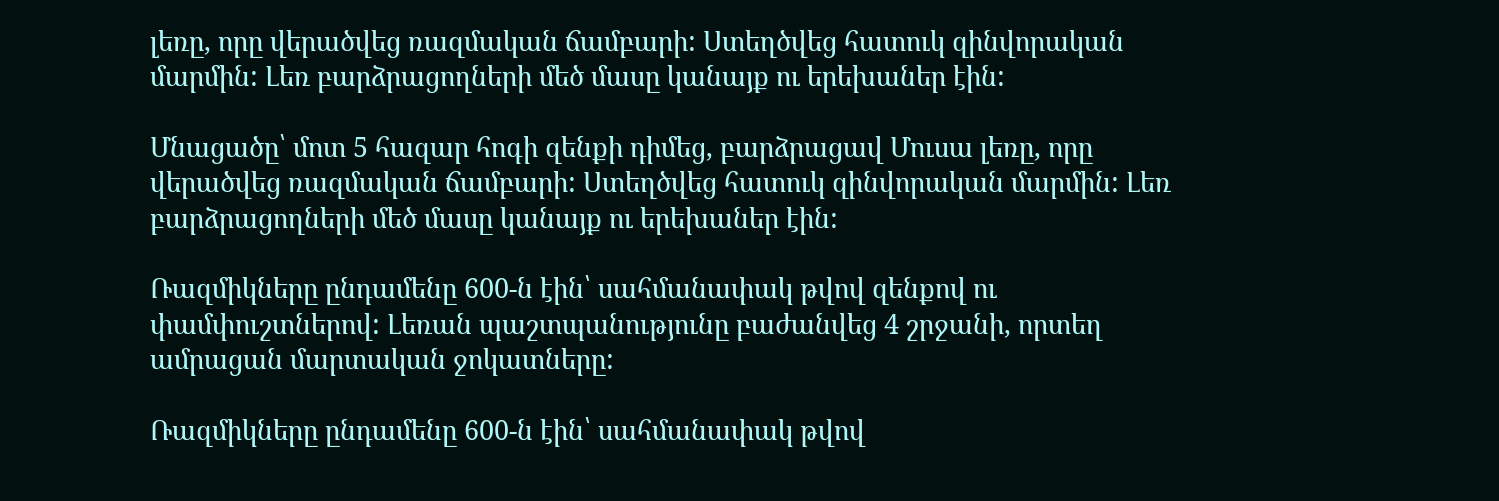լեռը, որը վերածվեց ռազմական ճամբարի: Ստեղծվեց հատուկ զինվորական մարմին: Լեռ բարձրացողների մեծ մասը կանայք ու երեխաներ էին:

Մնացածը՝ մոտ 5 հազար հոգի զենքի դիմեց, բարձրացավ Մուսա լեռը, որը վերածվեց ռազմական ճամբարի: Ստեղծվեց հատուկ զինվորական մարմին: Լեռ բարձրացողների մեծ մասը կանայք ու երեխաներ էին:

Ռազմիկները ընդամենը 600-ն էին՝ սահմանափակ թվով զենքով ու փամփուշտներով: Լեռան պաշտպանությունը բաժանվեց 4 շրջանի, որտեղ ամրացան մարտական ջոկատները:

Ռազմիկները ընդամենը 600-ն էին՝ սահմանափակ թվով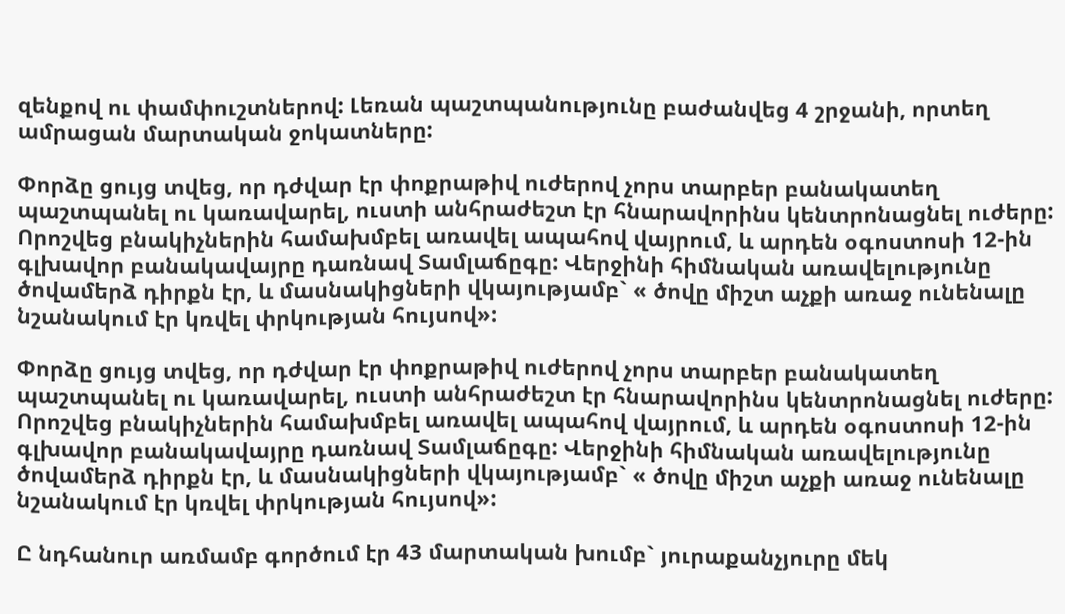զենքով ու փամփուշտներով: Լեռան պաշտպանությունը բաժանվեց 4 շրջանի, որտեղ ամրացան մարտական ջոկատները:

Փորձը ցույց տվեց, որ դժվար էր փոքրաթիվ ուժերով չորս տարբեր բանակատեղ պաշտպանել ու կառավարել, ուստի անհրաժեշտ էր հնարավորինս կենտրոնացնել ուժերը: Որոշվեց բնակիչներին համախմբել առավել ապահով վայրում, և արդեն օգոստոսի 12-ին գլխավոր բանակավայրը դառնավ Տամլաճըգը: Վերջինի հիմնական առավելությունը ծովամերձ դիրքն էր, և մասնակիցների վկայությամբ` « ծովը միշտ աչքի առաջ ունենալը նշանակում էր կռվել փրկության հույսով»:

Փորձը ցույց տվեց, որ դժվար էր փոքրաթիվ ուժերով չորս տարբեր բանակատեղ պաշտպանել ու կառավարել, ուստի անհրաժեշտ էր հնարավորինս կենտրոնացնել ուժերը: Որոշվեց բնակիչներին համախմբել առավել ապահով վայրում, և արդեն օգոստոսի 12-ին գլխավոր բանակավայրը դառնավ Տամլաճըգը: Վերջինի հիմնական առավելությունը ծովամերձ դիրքն էր, և մասնակիցների վկայությամբ` « ծովը միշտ աչքի առաջ ունենալը նշանակում էր կռվել փրկության հույսով»:

Ը նդհանուր առմամբ գործում էր 43 մարտական խումբ` յուրաքանչյուրը մեկ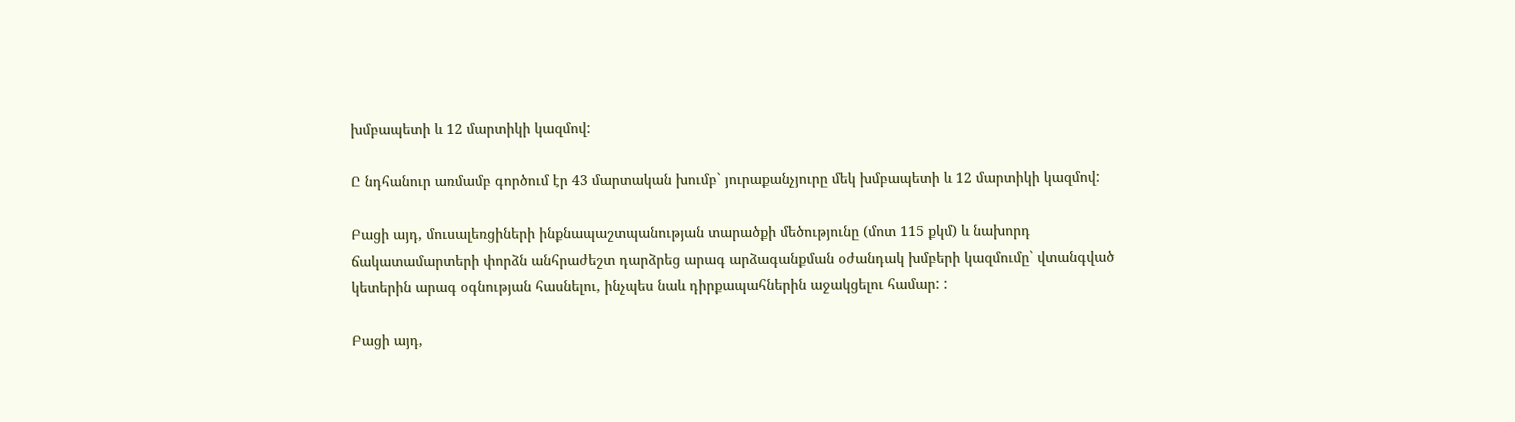խմբապետի և 12 մարտիկի կազմով:

Ը նդհանուր առմամբ գործում էր 43 մարտական խումբ` յուրաքանչյուրը մեկ խմբապետի և 12 մարտիկի կազմով:

Բացի այդ, մուսալեռցիների ինքնապաշտպանության տարածքի մեծությունը (մոտ 115 քկմ) և նախորդ ճակատամարտերի փորձն անհրաժեշտ դարձրեց արագ արձագանքման օժանդակ խմբերի կազմումը` վտանգված կետերին արագ օգնության հասնելու, ինչպես նաև դիրքապահներին աջակցելու համար: :

Բացի այդ,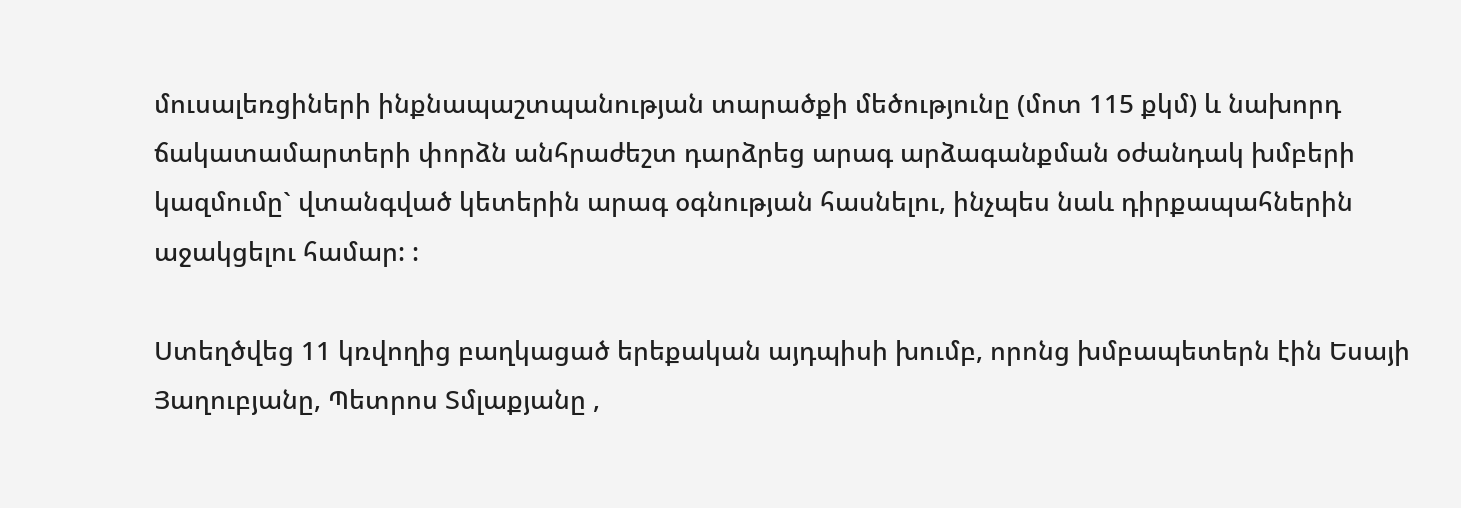մուսալեռցիների ինքնապաշտպանության տարածքի մեծությունը (մոտ 115 քկմ) և նախորդ ճակատամարտերի փորձն անհրաժեշտ դարձրեց արագ արձագանքման օժանդակ խմբերի կազմումը` վտանգված կետերին արագ օգնության հասնելու, ինչպես նաև դիրքապահներին աջակցելու համար: :

Ստեղծվեց 11 կռվողից բաղկացած երեքական այդպիսի խումբ, որոնց խմբապետերն էին Եսայի Յաղուբյանը, Պետրոս Տմլաքյանը ,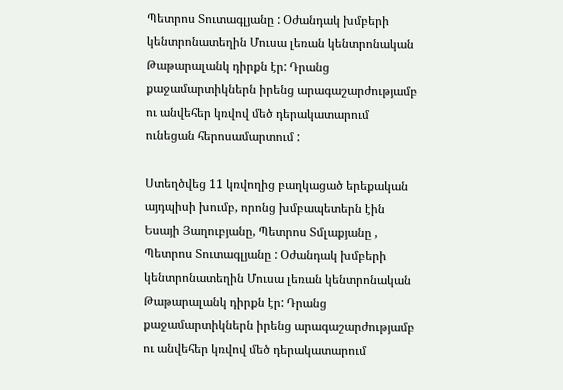Պետրոս Տուտագլյանը : Օժանդակ խմբերի կենտրոնատեղին Մուսա լեռան կենտրոնական Թաթարալանկ դիրքն էր: Դրանց քաջամարտիկներն իրենց արագաշարժությամբ ու անվեհեր կռվով մեծ դերակատարում ունեցան հերոսամարտում :

Ստեղծվեց 11 կռվողից բաղկացած երեքական այդպիսի խումբ, որոնց խմբապետերն էին Եսայի Յաղուբյանը, Պետրոս Տմլաքյանը , Պետրոս Տուտագլյանը : Օժանդակ խմբերի կենտրոնատեղին Մուսա լեռան կենտրոնական Թաթարալանկ դիրքն էր: Դրանց քաջամարտիկներն իրենց արագաշարժությամբ ու անվեհեր կռվով մեծ դերակատարում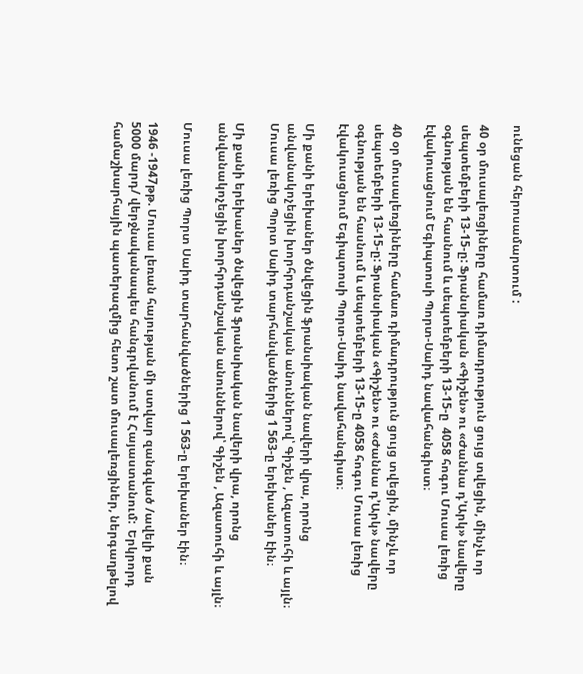ունեցան հերոսամարտում :

40 օր մուսալեռցիները համառ դիմադրություն ցույց տվեցին, մինչև որ սեպտեմբերի 13-15-ը: Ֆրանսիական «Գիշեն» ու «Ժաննա դ’Արկ» նավերը օգնության են հասնում և սեպտեմբերի 13-15-ը  4058 հոգու Մուսա լեռից էվակուացնում Եգիպտոսի Պորտ-Սաիդ նավահանգիստ։

40 օր մուսալեռցիները համառ դիմադրություն ցույց տվեցին, մինչև որ սեպտեմբերի 13-15-ը: Ֆրանսիական «Գիշեն» ու «Ժաննա դ’Արկ» նավերը օգնության են հասնում և սեպտեմբերի 13-15-ը 4058 հոգու Մուսա լեռից էվակուացնում Եգիպտոսի Պորտ-Սաիդ նավահանգիստ։

Մի քանի երեխաներ ծնվեցին ֆրանսիական նավերի վրա, որոնց անվանակոչեցին խորհրդանշական անուններով՝ Գիշեն , Ազատուհի և այլն։ Մուսա լեռից Պորտ Սաիդ տարհանվածներից 1 563-ը երեխաներ էին։

Մի քանի երեխաներ ծնվեցին ֆրանսիական նավերի վրա, որոնց անվանակոչեցին խորհրդանշական անուններով՝ Գիշեն , Ազատուհի և այլն։

Մուսա լեռից Պորտ Սաիդ տարհանվածներից 1 563-ը երեխաներ էին։

1946 -1947թթ. Մուսա լեռան հայության մի ստվար զանգված /ավելի քան 5000 մարդ/ վերջնականապես հանգրվանում է Հայաստանում:  Երկրորդ համաշխարհային պատերազմից հետո շատ մուսալեռցիներ, ներգաղթելով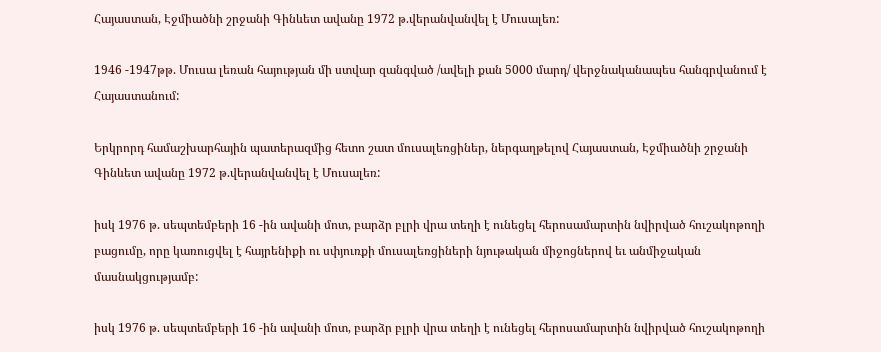Հայաստան, Էջմիածնի շրջանի Գինևետ ավանը 1972 թ.վերանվանվել է Մուսալեռ:

1946 -1947թթ. Մուսա լեռան հայության մի ստվար զանգված /ավելի քան 5000 մարդ/ վերջնականապես հանգրվանում է Հայաստանում:

Երկրորդ համաշխարհային պատերազմից հետո շատ մուսալեռցիներ, ներգաղթելով Հայաստան, Էջմիածնի շրջանի Գինևետ ավանը 1972 թ.վերանվանվել է Մուսալեռ:

իսկ 1976 թ. սեպտեմբերի 16 -ին ավանի մոտ, բարձր բլրի վրա տեղի է ունեցել հերոսամարտին նվիրված հուշակոթողի բացումը, որը կառուցվել է հայրենիքի ու սփյուռքի մուսալեռցիների նյութական միջոցներով եւ անմիջական մասնակցությամբ:

իսկ 1976 թ. սեպտեմբերի 16 -ին ավանի մոտ, բարձր բլրի վրա տեղի է ունեցել հերոսամարտին նվիրված հուշակոթողի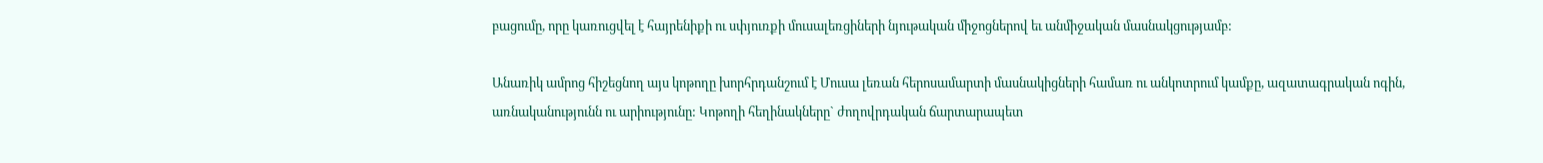բացումը, որը կառուցվել է հայրենիքի ու սփյուռքի մուսալեռցիների նյութական միջոցներով եւ անմիջական մասնակցությամբ:

Անառիկ ամրոց հիշեցնող այս կոթողը խորհրդանշում է Մուսա լեռան հերոսամարտի մասնակիցների համառ ու անկոտրում կամքը, ազատագրական ոգին, առնականությունն ու արիությունը: Կոթողի հեղինակները` ժողովրդական ճարտարապետ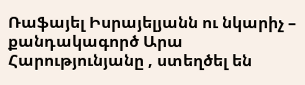Ռաֆայել Իսրայելյանն ու նկարիչ – քանդակագործ Արա Հարությունյանը , ստեղծել են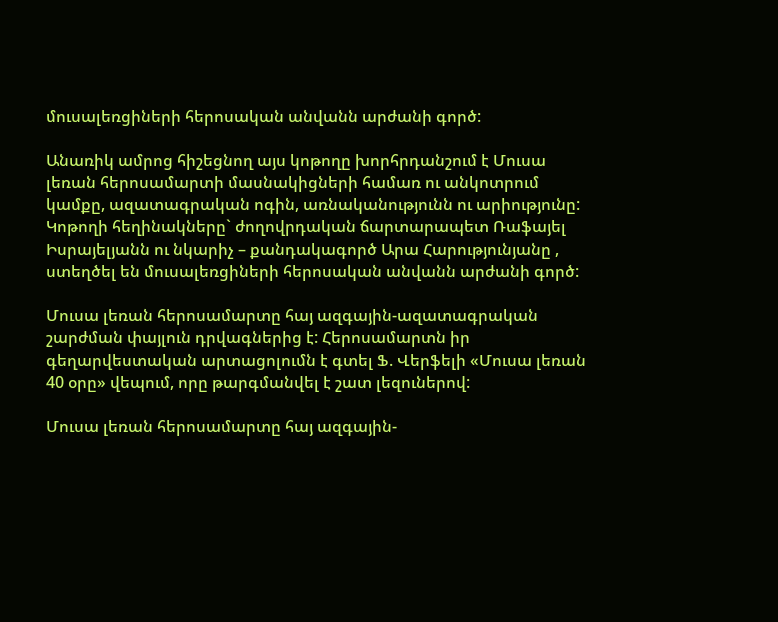մուսալեռցիների հերոսական անվանն արժանի գործ:

Անառիկ ամրոց հիշեցնող այս կոթողը խորհրդանշում է Մուսա լեռան հերոսամարտի մասնակիցների համառ ու անկոտրում կամքը, ազատագրական ոգին, առնականությունն ու արիությունը: Կոթողի հեղինակները` ժողովրդական ճարտարապետ Ռաֆայել Իսրայելյանն ու նկարիչ – քանդակագործ Արա Հարությունյանը , ստեղծել են մուսալեռցիների հերոսական անվանն արժանի գործ:

Մուսա լեռան հերոսամարտը հայ ազգային-ազատագրական շարժման փայլուն դրվագներից է: Հերոսամարտն իր գեղարվեստական արտացոլումն է գտել Ֆ. Վերֆելի «Մուսա լեռան 40 օրը» վեպում, որը թարգմանվել է շատ լեզուներով:

Մուսա լեռան հերոսամարտը հայ ազգային-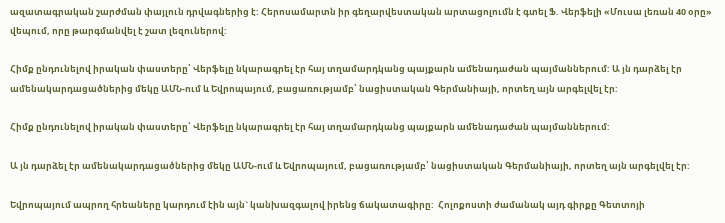ազատագրական շարժման փայլուն դրվագներից է: Հերոսամարտն իր գեղարվեստական արտացոլումն է գտել Ֆ. Վերֆելի «Մուսա լեռան 40 օրը» վեպում, որը թարգմանվել է շատ լեզուներով:

Հիմք ընդունելով իրական փաստերը՝ Վերֆելը նկարագրել էր հայ տղամարդկանց պայքարն ամենադաժան պայմաններում: Ա յն դարձել էր ամենակարդացածներից մեկը ԱՄՆ-ում և Եվրոպայում, բացառությամբ՝ նացիստական Գերմանիայի, որտեղ այն արգելվել էր:

Հիմք ընդունելով իրական փաստերը՝ Վերֆելը նկարագրել էր հայ տղամարդկանց պայքարն ամենադաժան պայմաններում:

Ա յն դարձել էր ամենակարդացածներից մեկը ԱՄՆ-ում և Եվրոպայում, բացառությամբ՝ նացիստական Գերմանիայի, որտեղ այն արգելվել էր:

Եվրոպայում ապրող հրեաները կարդում էին այն` կանխազգալով իրենց ճակատագիրը:  Հոլոքոստի ժամանակ այդ գիրքը Գետտոյի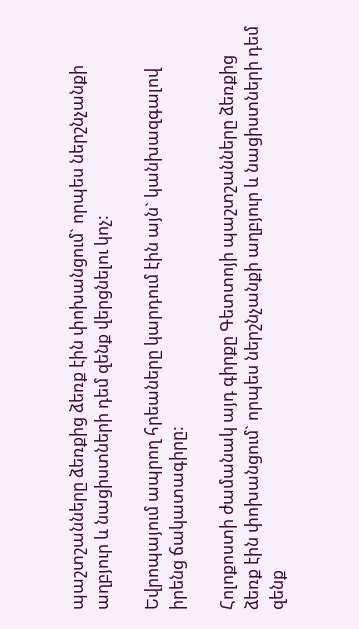պաշտշանները ձեռքից ձեռք էին փոխանցում` որպես ներշնչանքի աղբյուր և նացիստների դեմ զենք վերցնելու կոչ:

Եվրոպայում ապրող հրեաները կարդում էին այն` կանխազգալով իրենց ճակատագիրը:

Հոլոքոստի ժամանակ այդ գիրքը Գետտոյի պաշտշանները ձեռքից ձեռք էին փոխանցում` որպես ներշնչանքի աղբյուր և նացիստների դեմ զենք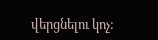վերցնելու կոչ: